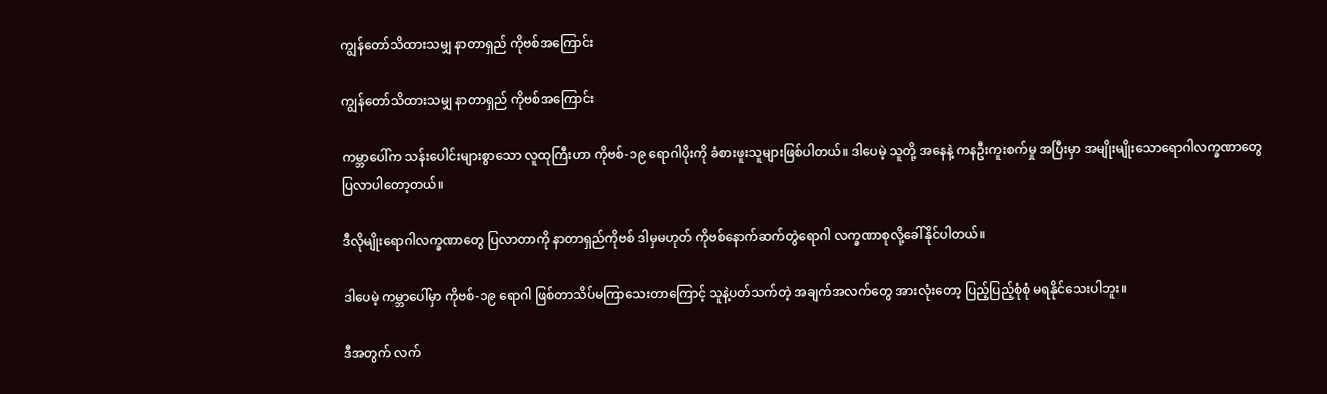ကျွန်တော်သိထားသမျှ နာတာရှည် ကိုဗစ်အကြောင်း

ကျွန်တော်သိထားသမျှ နာတာရှည် ကိုဗစ်အကြောင်း

ကမ္ဘာပေါ်က သန်းပေါင်းများစွာသော လူထုကြီးဟာ ကိုဗစ်-၁၉ ရောဂါပိုးကို ခံစားဖူးသူများဖြစ်ပါတယ်။ ဒါပေမဲ့ သူတို့ အနေနဲ့ ကနဦးကူးစက်မှု အပြီးမှာ အမျိုးမျိုးသောရောဂါလက္ခဏာတွေ ပြလာပါတော့တယ်။

ဒီလိုမျိုးရောဂါလက္ခဏာတွေ ပြလာတာကို နာတာရှည်ကိုဗစ် ဒါမှမဟုတ် ကိုဗစ်နောက်ဆက်တွဲရောဂါ လက္ခဏာစုလို့ခေါ်နိုင်ပါတယ်။

ဒါပေမဲ့ ကမ္ဘာပေါ်မှာ ကိုဗစ်-၁၉ ရောဂါ ဖြစ်တာသိပ်မကြာသေးတာကြောင့် သူနဲ့ပတ်သက်တဲ့ အချက်အလက်တွေ အားလုံးတော့ ပြည့်ပြည့်စုံစုံ မရနိုင်သေးပါဘူး။

ဒီအတွက် လက်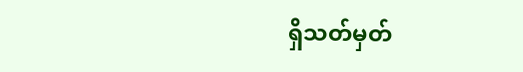ရှိသတ်မှတ်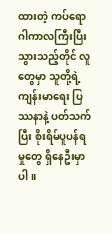ထားတဲ့ ကပ်ရောဂါကာလကြီးပြီးသွားသည့်တိုင် လူတွေမှာ သူတို့ရဲ့ကျန်းမာရေး ပြဿနာနဲ့ ပတ်သက်ပြီး စိုးရိမ်ပူပန်ရမှုတွေ ရှိနေဦးမှာပါ။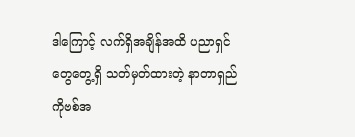ဒါကြောင့် လက်ရှိအချိန်အထိ ပညာရှင်တွေတွေ့ရှိ သတ်မှတ်ထားတဲ့ နာတာရှည် ကိုဗစ်အ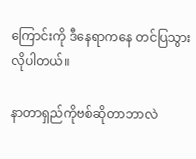ကြောင်းကို ဒီနေရာကနေ တင်ပြသွားလိုပါတယ်။

နာတာရှည်ကိုဗစ်ဆိုတာဘာလဲ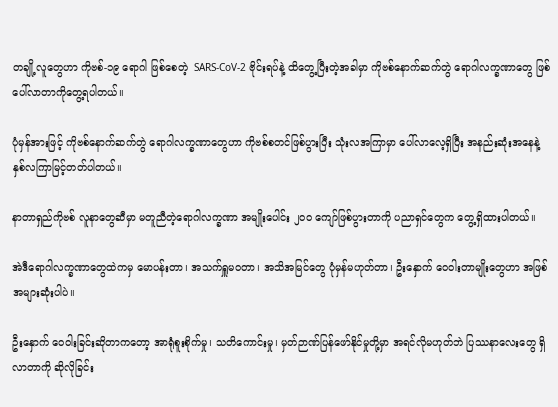တချို့လူတွေဟာ ကိုဗစ်-၁၉ ရောဂါ ဖြစ်စေတဲ့  SARS-CoV-2 ဗိုင်းရပ်နဲ့ ထိတွေ့ပြီးတဲ့အခါမှာ ကိုဗစ်နောက်ဆက်တွဲ ရောဂါလက္ခဏာတွေ ဖြစ်ပေါ်လာတာကိုတွေ့ရပါတယ်။

ပုံမှန်အားဖြင့် ကိုဗစ်နောက်ဆက်တွဲ ရောဂါလက္ခဏာတွေဟာ ကိုဗစ်စတင်ဖြစ်ပွားပြီး သုံးလအကြာမှာ ပေါ်လာလေ့ရှိပြီး အနည်းဆုံးအနေနဲ့  နှစ်လကြာမြင့်တတ်ပါတယ်။

နာတာရှည်ကိုဗစ် လူနာတွေဆီမှာ မတူညီတဲ့ရောဂါလက္ခဏာ အမျိုးပေါင်း ၂၀၀ ကျော်ဖြစ်ပွားတာကို ပညာရှင်တွေက တွေ့ရှိထားပါတယ်။

အဲဒီရောဂါလက္ခဏာတွေထဲကမှ မောပန်းတာ၊ အသက်ရှူမဝတာ၊ အသိအမြင်တွေ ပုံမှန်မဟုတ်တာ၊ ဦးနှောက် ဝေဝါးတာမျိုးတွေဟာ အဖြစ်အများဆုံးပါပဲ။

ဦးနှောက် ဝေဝါးခြင်းဆိုတာကတော့ အာရုံစူးစိုက်မှု၊ သတိကောင်းမှု၊ မှတ်ဉာဏ်ပြန်ဖော်နိုင်မှုတို့မှာ အရင်လိုမဟုတ်ဘဲ ပြဿနာလေးတွေ ရှိလာတာကို ဆိုလိုခြင်း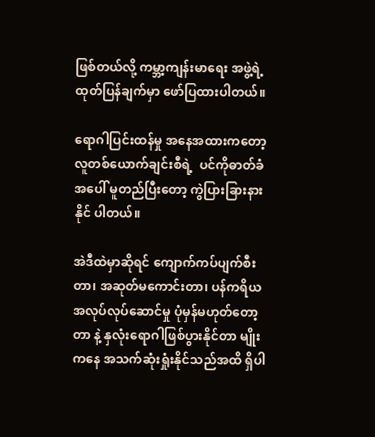ဖြစ်တယ်လို့ ကမ္ဘာ့ကျန်းမာရေး အဖွဲ့ရဲ့ ထုတ်ပြန်ချက်မှာ ဖော်ပြထားပါတယ်။

ရောဂါပြင်းထန်မှု အနေအထားကတော့ လူတစ်ယောက်ချင်းစီရဲ့  ပင်ကိုဓာတ်ခံအပေါ် မူတည်ပြီးတော့ ကွဲပြားခြားနားနိုင် ပါတယ်။

အဲဒီထဲမှာဆိုရင် ကျောက်ကပ်ပျက်စီးတာ၊ အဆုတ်မကောင်းတာ၊ ပန်ကရိယ အလုပ်လုပ်ဆောင်မှု ပုံမှန်မဟုတ်တော့တာ နဲ့ နှလုံးရောဂါဖြစ်ပွားနိုင်တာ မျိုးကနေ အသက်ဆုံးရှုံးနိုင်သည်အထိ ရှိပါ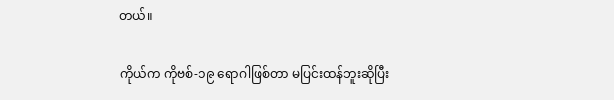တယ်။

ကိုယ်က ကိုဗစ်-၁၉ ရောဂါဖြစ်တာ မပြင်းထန်ဘူးဆိုပြီး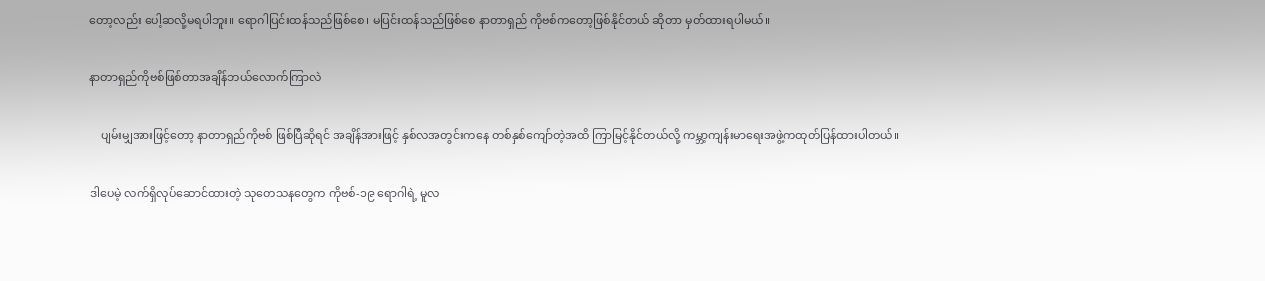တော့လည်း ပေါ့ဆလို့မရပါဘူး။ ရောဂါပြင်းထန်သည်ဖြစ်စေ၊ မပြင်းထန်သည်ဖြစ်စေ နာတာရှည် ကိုဗစ်ကတော့ဖြစ်နိုင်တယ် ဆိုတာ မှတ်ထားရပါမယ်။

နာတာရှည်ကိုဗစ်ဖြစ်တာအချိန်ဘယ်လောက်ကြာလဲ

    ပျမ်းမျှအားဖြင့်တော့ နာတာရှည်ကိုဗစ် ဖြစ်ပြီဆိုရင် အချိန်အားဖြင့် နှစ်လအတွင်းကနေ တစ်နှစ်ကျော်တဲ့အထိ ကြာမြင့်နိုင်တယ်လို့ ကမ္ဘာ့ကျန်းမာရေးအဖွဲ့ကထုတ်ပြန်ထားပါတယ်။

ဒါပေမဲ့ လက်ရှိလုပ်ဆောင်ထားတဲ့ သုတေသနတွေက ကိုဗစ်-၁၉ ရောဂါရဲ့ မူလ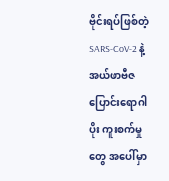ဗိုင်းရပ်ဖြစ်တဲ့  SARS-CoV-2 နဲ့ အယ်ဖာဗီဇပြောင်းရောဂါပိုး ကူးစက်မှုတွေ အပေါ်မှာ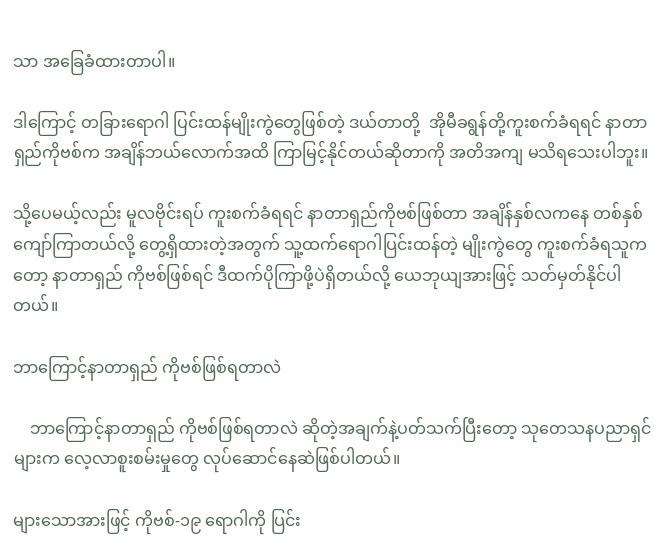သာ အခြေခံထားတာပါ။

ဒါကြောင့် တခြားရောဂါ ပြင်းထန်မျိုးကွဲတွေဖြစ်တဲ့ ဒယ်တာတို့  အိုမီခရွန်တို့ကူးစက်ခံရရင် နာတာရှည်ကိုဗစ်က အချိန်ဘယ်လောက်အထိ ကြာမြင့်နိုင်တယ်ဆိုတာကို အတိအကျ မသိရသေးပါဘူး။

သို့ပေမယ့်လည်း မူလဗိုင်းရပ် ကူးစက်ခံရရင် နာတာရှည်ကိုဗစ်ဖြစ်တာ အချိန်နှစ်လကနေ တစ်နှစ်ကျော်ကြာတယ်လို့ တွေ့ရှိထားတဲ့အတွက် သူ့ထက်ရောဂါပြင်းထန်တဲ့ မျိုးကွဲတွေ ကူးစက်ခံရသူကတော့ နာတာရှည် ကိုဗစ်ဖြစ်ရင် ဒီထက်ပိုကြာဖို့ပဲရှိတယ်လို့ ယေဘုယျအားဖြင့် သတ်မှတ်နိုင်ပါတယ်။

ဘာကြောင့်နာတာရှည် ကိုဗစ်ဖြစ်ရတာလဲ

    ဘာကြောင့်နာတာရှည် ကိုဗစ်ဖြစ်ရတာလဲ ဆိုတဲ့အချက်နဲ့ပတ်သက်ပြီးတော့ သုတေသနပညာရှင်များက လေ့လာစူးစမ်းမှုတွေ လုပ်ဆောင်နေဆဲဖြစ်ပါတယ်။

များသောအားဖြင့် ကိုဗစ်-၁၉ ရောဂါကို ပြင်း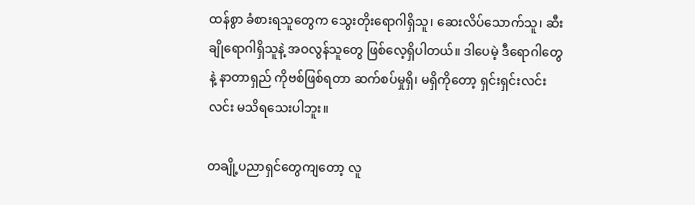ထန်စွာ ခံစားရသူတွေက သွေးတိုးရောဂါရှိသူ၊ ဆေးလိပ်သောက်သူ၊ ဆီးချိုရောဂါရှိသူနဲ့ အဝလွန်သူတွေ ဖြစ်လေ့ရှိပါတယ်။ ဒါပေမဲ့ ဒီရောဂါတွေနဲ့ နာတာရှည် ကိုဗစ်ဖြစ်ရတာ ဆက်စပ်မှုရှိ၊ မရှိကိုတော့ ရှင်းရှင်းလင်းလင်း မသိရသေးပါဘူး။

တချို့ပညာရှင်တွေကျတော့ လူ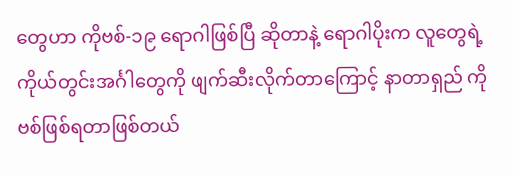တွေဟာ ကိုဗစ်-၁၉ ရောဂါဖြစ်ပြီ ဆိုတာနဲ့ ရောဂါပိုးက လူတွေရဲ့ ကိုယ်တွင်းအင်္ဂါတွေကို ဖျက်ဆီးလိုက်တာကြောင့် နာတာရှည် ကိုဗစ်ဖြစ်ရတာဖြစ်တယ်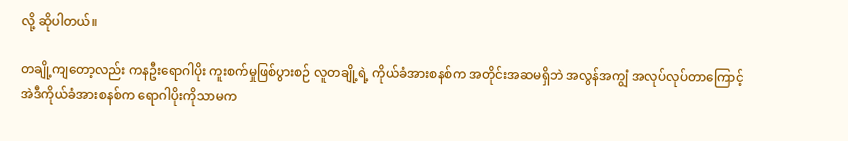လို့ ဆိုပါတယ်။

တချို့ကျတော့လည်း ကနဦးရောဂါပိုး ကူးစက်မှုဖြစ်ပွားစဉ် လူတချို့ရဲ့ ကိုယ်ခံအားစနစ်က အတိုင်းအဆမရှိဘဲ အလွန်အကျွံ အလုပ်လုပ်တာကြောင့် အဲဒီကိုယ်ခံအားစနစ်က ရောဂါပိုးကိုသာမက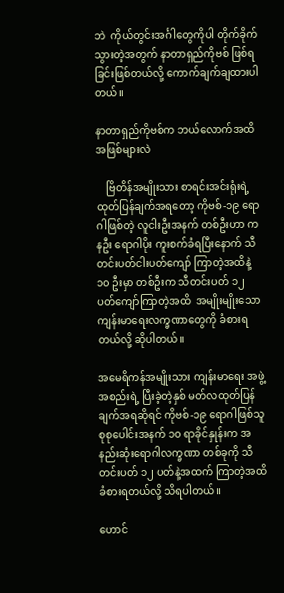ဘဲ  ကိုယ်တွင်းအင်္ဂါတွေကိုပါ တိုက်ခိုက်သွားတဲ့အတွက် နာတာရှည်ကိုဗစ် ဖြစ်ရခြင်းဖြစ်တယ်လို့ ကောက်ချက်ချထားပါတယ်။

နာတာရှည်ကိုဗစ်က ဘယ်လောက်အထိအဖြစ်များလဲ

    ဗြိတိန်အမျိုးသား စာရင်းအင်းရုံးရဲ့ ထုတ်ပြန်ချက်အရတော့ ကိုဗစ်-၁၉ ရောဂါဖြစ်တဲ့ လူငါးဦးအနက် တစ်ဦးဟာ ကနဦး ရောဂါပိုး ကူးစက်ခံရပြီးနောက် သီတင်းပတ်ငါးပတ်ကျော် ကြာတဲ့အထိနဲ့ ၁၀ ဦးမှာ တစ်ဦးက သီတင်းပတ် ၁၂ ပတ်ကျော်ကြာတဲ့အထိ  အမျိုးမျိုးသော ကျန်းမာရေးလက္ခဏာတွေကို ခံစားရတယ်လို့ ဆိုပါတယ်။

အမေရိကန်အမျိုးသား ကျန်းမာရေး အဖွဲ့အစည်းရဲ့ ပြီးခဲ့တဲ့နှစ် မတ်လထုတ်ပြန်ချက်အရဆိုရင် ကိုဗစ်-၁၉ ရောဂါဖြစ်သူ စုစုပေါင်းအနက် ၁၀ ရာခိုင်နှုန်းက အနည်းဆုံးရောဂါလက္ခဏာ တစ်ခုကို သီတင်းပတ် ၁၂ ပတ်နဲ့အထက် ကြာတဲ့အထိ ခံစားရတယ်လို့ သိရပါတယ်။

ဟောင်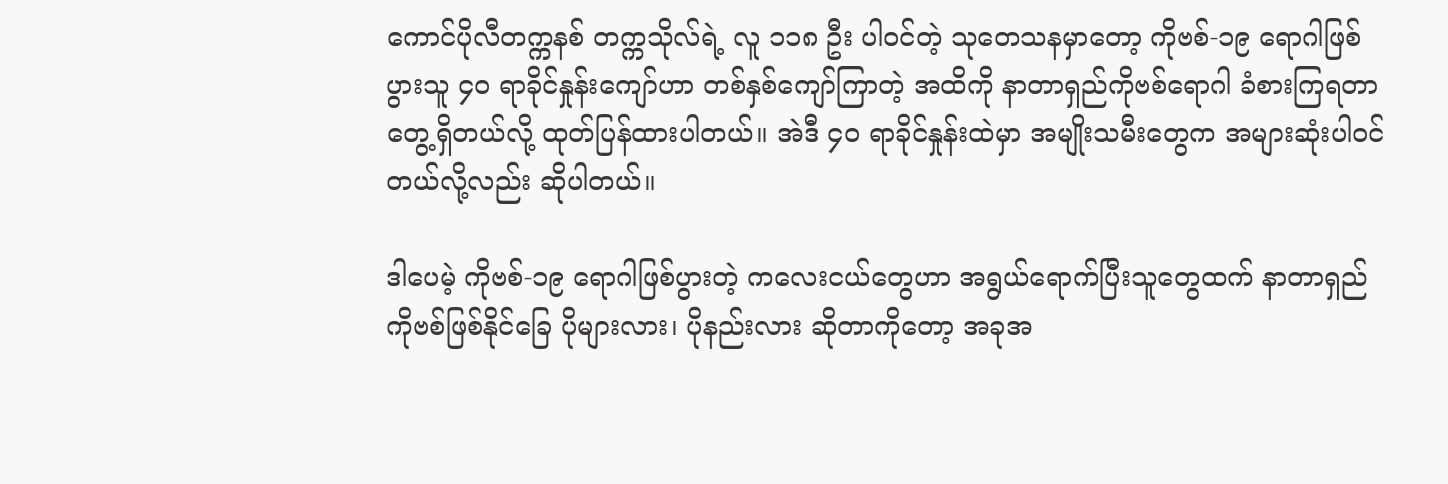ကောင်ပိုလီတက္ကနစ် တက္ကသိုလ်ရဲ့ လူ ၁၁၈ ဦး ပါဝင်တဲ့ သုတေသနမှာတော့ ကိုဗစ်-၁၉ ရောဂါဖြစ်ပွားသူ ၄၀ ရာခိုင်နှုန်းကျော်ဟာ တစ်နှစ်ကျော်ကြာတဲ့ အထိကို နာတာရှည်ကိုဗစ်ရောဂါ ခံစားကြရတာ တွေ့ရှိတယ်လို့ ထုတ်ပြန်ထားပါတယ်။ အဲဒီ ၄၀ ရာခိုင်နှုန်းထဲမှာ အမျိုးသမီးတွေက အများဆုံးပါဝင်တယ်လို့လည်း ဆိုပါတယ်။

ဒါပေမဲ့ ကိုဗစ်-၁၉ ရောဂါဖြစ်ပွားတဲ့ ကလေးငယ်တွေဟာ အရွယ်ရောက်ပြီးသူတွေထက် နာတာရှည်ကိုဗစ်ဖြစ်နိုင်ခြေ ပိုများလား၊ ပိုနည်းလား ဆိုတာကိုတော့ အခုအ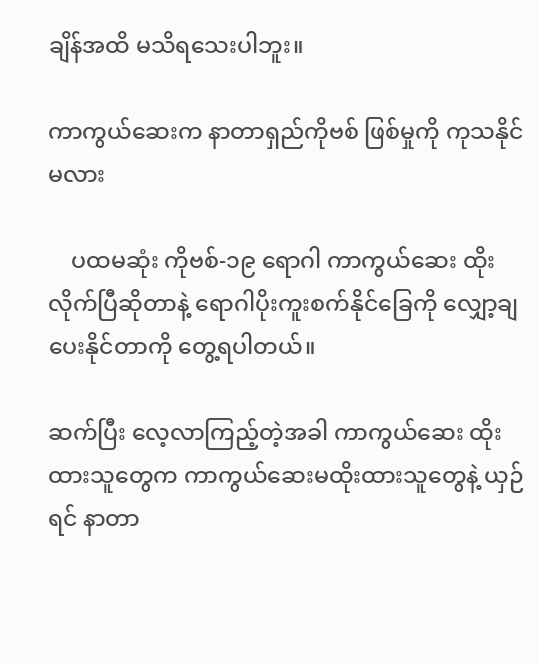ချိန်အထိ မသိရသေးပါဘူး။

ကာကွယ်ဆေးက နာတာရှည်ကိုဗစ် ဖြစ်မှုကို ကုသနိုင်မလား

    ပထမဆုံး ကိုဗစ်-၁၉ ရောဂါ ကာကွယ်ဆေး ထိုးလိုက်ပြီဆိုတာနဲ့ ရောဂါပိုးကူးစက်နိုင်ခြေကို လျှော့ချပေးနိုင်တာကို တွေ့ရပါတယ်။

ဆက်ပြီး လေ့လာကြည့်တဲ့အခါ ကာကွယ်ဆေး ထိုးထားသူတွေက ကာကွယ်ဆေးမထိုးထားသူတွေနဲ့ ယှဉ်ရင် နာတာ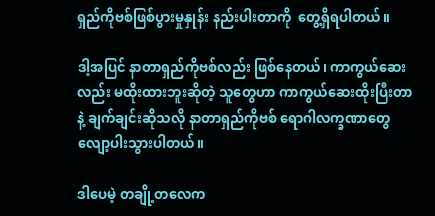ရှည်ကိုဗစ်ဖြစ်ပွားမှုနှုန်း နည်းပါးတာကို  တွေ့ရှိရပါတယ်။

ဒါ့အပြင် နာတာရှည်ကိုဗစ်လည်း ဖြစ်နေတယ်၊ ကာကွယ်ဆေးလည်း မထိုးထားဘူးဆိုတဲ့ သူတွေဟာ ကာကွယ်ဆေးထိုးပြီးတာနဲ့ ချက်ချင်းဆိုသလို နာတာရှည်ကိုဗစ် ရောဂါလက္ခဏာတွေ လျော့ပါးသွားပါတယ်။

ဒါပေမဲ့ တချို့တလေက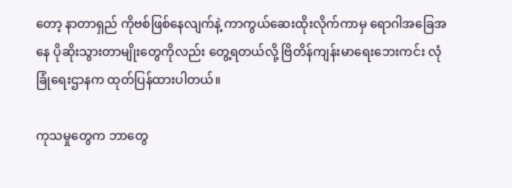တော့ နာတာရှည် ကိုဗစ်ဖြစ်နေလျက်နဲ့ ကာကွယ်ဆေးထိုးလိုက်ကာမှ ရောဂါအခြေအနေ ပိုဆိုးသွားတာမျိုးတွေကိုလည်း တွေ့ရတယ်လို့ ဗြိတိန်ကျန်းမာရေးဘေးကင်း လုံခြုံရေးဌာနက ထုတ်ပြန်ထားပါတယ်။

ကုသမှုတွေက ဘာတွေ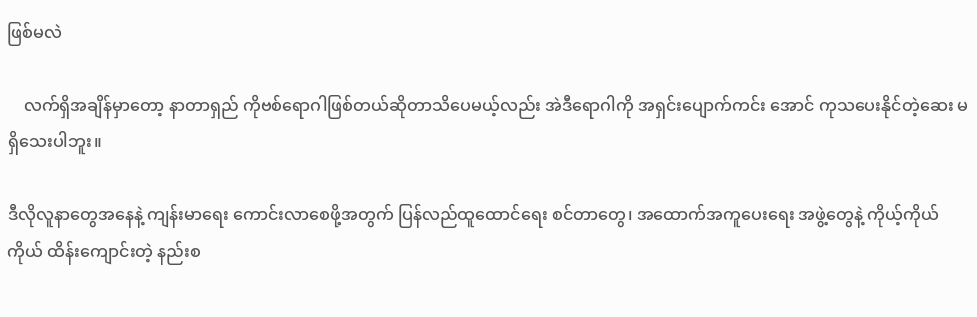ဖြစ်မလဲ

    လက်ရှိအချိန်မှာတော့ နာတာရှည် ကိုဗစ်ရောဂါဖြစ်တယ်ဆိုတာသိပေမယ့်လည်း အဲဒီရောဂါကို အရှင်းပျောက်ကင်း အောင် ကုသပေးနိုင်တဲ့ဆေး မရှိသေးပါဘူး။

ဒီလိုလူနာတွေအနေနဲ့ ကျန်းမာရေး ကောင်းလာစေဖို့အတွက် ပြန်လည်ထူထောင်ရေး စင်တာတွေ၊ အထောက်အကူပေးရေး အဖွဲ့တွေနဲ့ ကိုယ့်ကိုယ်ကိုယ် ထိန်းကျောင်းတဲ့ နည်းစ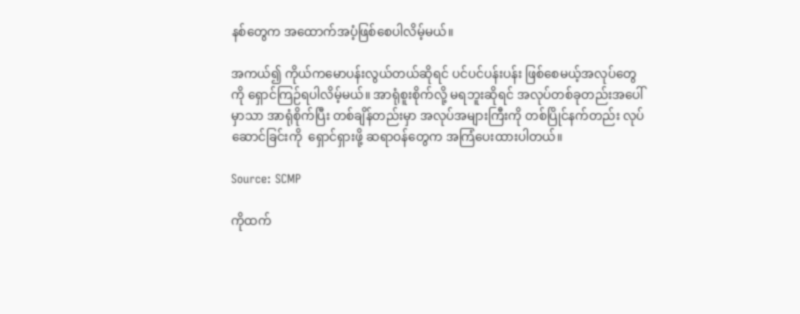နစ်တွေက အထောက်အပံ့ဖြစ်စေပါလိမ့်မယ်။

အကယ်၍ ကိုယ်ကမောပန်းလွယ်တယ်ဆိုရင် ပင်ပင်ပန်းပန်း ဖြစ်စေမယ့်အလုပ်တွေကို ရှောင်ကြဉ်ရပါလိမ့်မယ်။ အာရုံစူးစိုက်လို့ မရဘူးဆိုရင် အလုပ်တစ်ခုတည်းအပေါ်မှာသာ အာရုံစိုက်ပြီး တစ်ချိန်တည်းမှာ အလုပ်အများကြီးကို တစ်ပြိုင်နက်တည်း လုပ်ဆောင်ခြင်းကို  ရှောင်ရှားဖို့ ဆရာဝန်တွေက အကြံပေးထားပါတယ်။

Source: SCMP

ကိုထက်